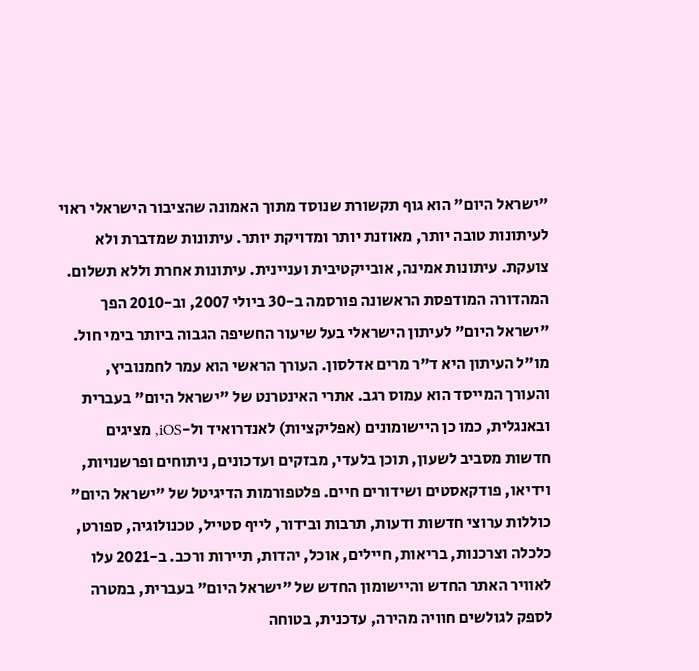"ישראל היום" הוא גוף תקשורת שנוסד מתוך האמונה שהציבור הישראלי ראוי לעיתונות טובה יותר, מאוזנת יותר ומדויקת יותר. עיתונות שמדברת ולא צועקת. עיתונות אמינה, אובייקטיבית ועניינית. עיתונות אחרת וללא תשלום. המהדורה המודפסת הראשונה פורסמה ב-30 ביולי 2007, וב-2010 הפך "ישראל היום" לעיתון הישראלי בעל שיעור החשיפה הגבוה ביותר בימי חול. מו"ל העיתון היא ד"ר מרים אדלסון. העורך הראשי הוא עמר לחמנוביץ, והעורך המייסד הוא עמוס רגב. אתרי האינטרנט של "ישראל היום" בעברית ובאנגלית, כמו כן היישומונים (אפליקציות) לאנדרואיד ול-iOS, מציגים חדשות מסביב לשעון, תוכן בלעדי, מבזקים ועדכונים, ניתוחים ופרשנויות, וידיאו, פודקאסטים ושידורים חיים. פלטפורמות הדיגיטל של "ישראל היום" כוללות ערוצי חדשות ודעות, תרבות ובידור, לייף סטייל, טכנולוגיה, ספורט, כלכלה וצרכנות, בריאות, חיילים, אוכל, יהדות, תיירות ורכב. ב-2021 עלו לאוויר האתר החדש והיישומון החדש של "ישראל היום" בעברית, במטרה לספק לגולשים חוויה מהירה, עדכנית, בטוחה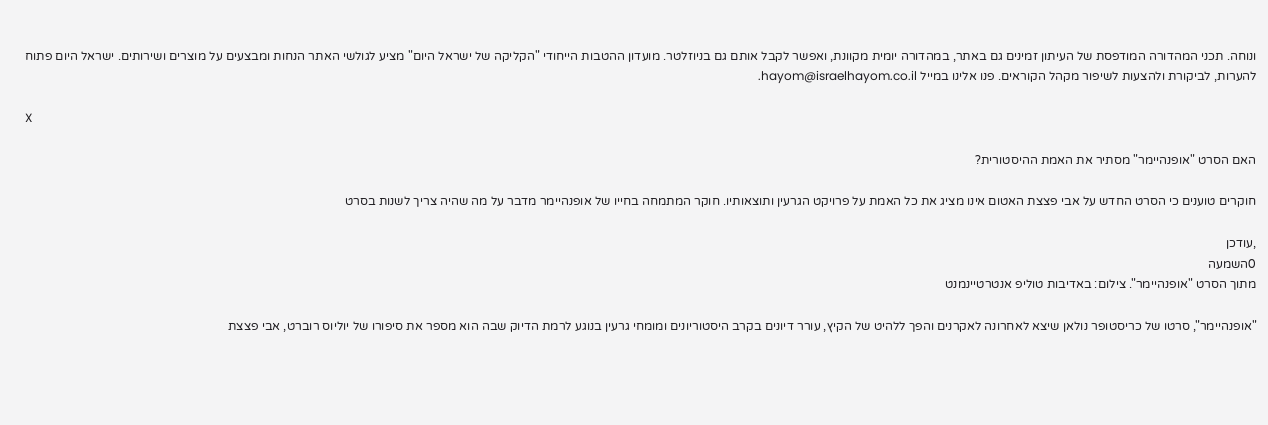ונוחה. תכני המהדורה המודפסת של העיתון זמינים גם באתר, במהדורה יומית מקוונת, ואפשר לקבל אותם גם בניוזלטר. מועדון ההטבות הייחודי "הקליקה של ישראל היום" מציע לגולשי האתר הנחות ומבצעים על מוצרים ושירותים. ישראל היום פתוח להערות, לביקורת ולהצעות לשיפור מקהל הקוראים. פנו אלינו במייל hayom@israelhayom.co.il.

X

האם הסרט "אופנהיימר" מסתיר את האמת ההיסטורית?

חוקרים טוענים כי הסרט החדש על אבי פצצת האטום אינו מציג את כל האמת על פרויקט הגרעין ותוצאותיו. חוקר המתמחה בחייו של אופנהיימר מדבר על מה שהיה צריך לשנות בסרט

,עודכן
0השמעה
מתוך הסרט "אופנהיימר". צילום: באדיבות טוליפ אנטרטיינמנט

"אופנהיימר", סרטו של כריסטופר נולאן שיצא לאחרונה לאקרנים והפך ללהיט של הקיץ, עורר דיונים בקרב היסטוריונים ומומחי גרעין בנוגע לרמת הדיוק שבה הוא מספר את סיפורו של יוליוס רוברט, אבי פצצת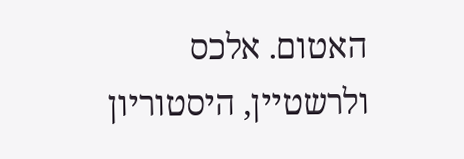האטום. אלכס ולרשטיין, היסטוריון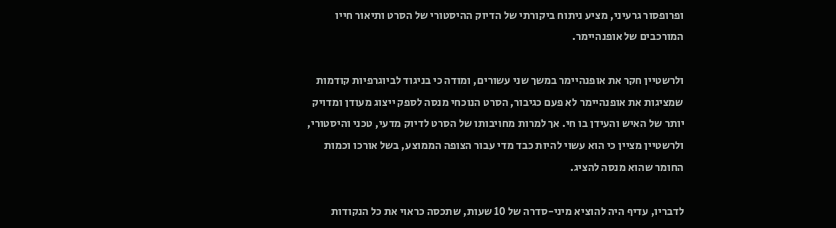ופרופסור גרעיני, מציע ניתוח ביקורתי של הדיוק ההיסטורי של הסרט ותיאור חייו המורכבים של אופנהיימר.

ולרשטיין חקר את אופנהיימר במשך שני עשורים, ומודה כי בניגוד לביוגרפיות קודמות שמציגות את אופנהיימר לא פעם כגיבור, הסרט הנוכחי מנסה לספק ייצוג מעודן ומדויק יותר של האיש והעידן בו חי. אך למרות מחויבותו של הסרט לדיוק מדעי, טכני והיסטורי, ולרשטיין מציין כי הוא עשוי להיות כבד מדי עבור הצופה הממוצע, בשל אורכו וכמות החומר שהוא מנסה להציג.

לדבריו, עדיף היה להוציא מיני-סדרה של 10 שעות, שתכסה כראוי את כל הנקודות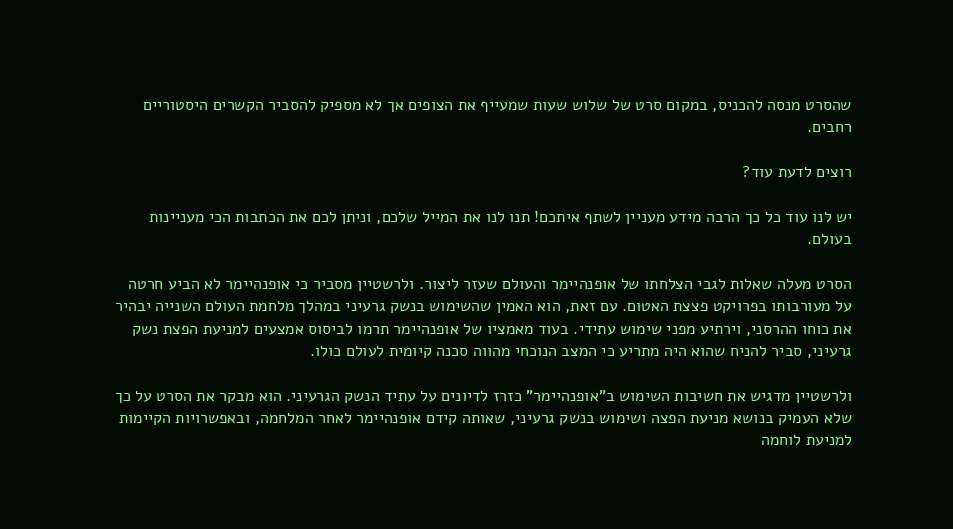שהסרט מנסה להכניס, במקום סרט של שלוש שעות שמעייף את הצופים אך לא מספיק להסביר הקשרים היסטוריים רחבים.

רוצים לדעת עוד?

יש לנו עוד כל כך הרבה מידע מעניין לשתף איתכם! תנו לנו את המייל שלכם, וניתן לכם את הכתבות הכי מעניינות בעולם.

הסרט מעלה שאלות לגבי הצלחתו של אופנהיימר והעולם שעזר ליצור. ולרשטיין מסביר כי אופנהיימר לא הביע חרטה על מעורבותו בפרויקט פצצת האטום. עם זאת, הוא האמין שהשימוש בנשק גרעיני במהלך מלחמת העולם השנייה יבהיר את כוחו ההרסני, וירתיע מפני שימוש עתידי. בעוד מאמציו של אופנהיימר תרמו לביסוס אמצעים למניעת הפצת נשק גרעיני, סביר להניח שהוא היה מתריע כי המצב הנוכחי מהווה סכנה קיומית לעולם כולו.

ולרשטיין מדגיש את חשיבות השימוש ב"אופנהיימר" כזרז לדיונים על עתיד הנשק הגרעיני. הוא מבקר את הסרט על כך שלא העמיק בנושא מניעת הפצה ושימוש בנשק גרעיני, שאותה קידם אופנהיימר לאחר המלחמה, ובאפשרויות הקיימות למניעת לוחמה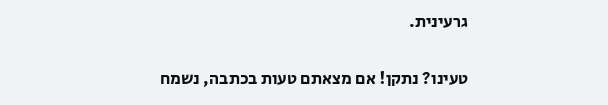גרעינית.

טעינו? נתקן! אם מצאתם טעות בכתבה, נשמח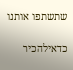שתשתפו אותנו

כדאילהכיר